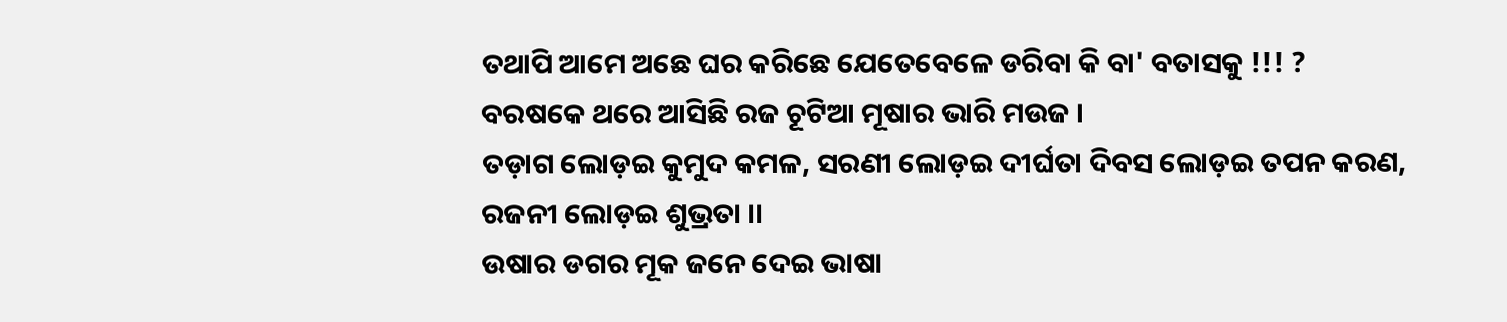ତଥାପି ଆମେ ଅଛେ ଘର କରିଛେ ଯେତେବେଳେ ଡରିବା କି ବା' ବତାସକୁ !!! ?
ବରଷକେ ଥରେ ଆସିଛି ରଜ ଚୂଟିଆ ମୂଷାର ଭାରି ମଉଜ ।
ତଡ଼ାଗ ଲୋଡ଼ଇ କୁମୁଦ କମଳ, ସରଣୀ ଲୋଡ଼ଇ ଦୀର୍ଘତା ଦିବସ ଲୋଡ଼ଇ ତପନ କରଣ, ରଜନୀ ଲୋଡ଼ଇ ଶୁଭ୍ରତା ।।
ଉଷାର ଡଗର ମୂକ ଜନେ ଦେଇ ଭାଷା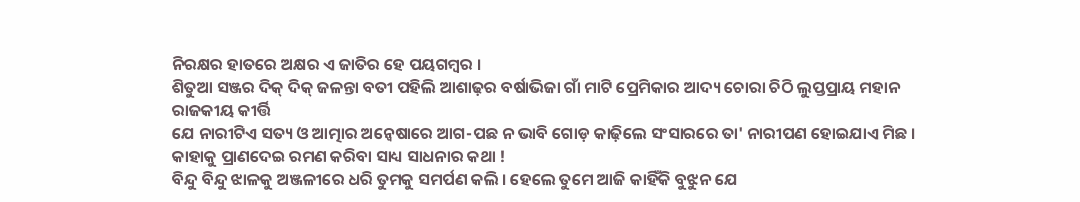ନିରକ୍ଷର ହାତରେ ଅକ୍ଷର ଏ ଜାତିର ହେ ପୟଗମ୍ୱର ।
ଶିତୁଆ ସଞ୍ଜର ଦିକ୍ ଦିକ୍ ଜଳନ୍ତା ବତୀ ପହିଲି ଆଶାଢ଼ର ବର୍ଷାଭିଜା ଗାଁ ମାଟି ପ୍ରେମିକାର ଆଦ୍ୟ ଚୋରା ଚିଠି ଲୁପ୍ତପ୍ରାୟ ମହାନ ରାଜକୀୟ କୀର୍ତ୍ତି
ଯେ ନାରୀଟିଏ ସତ୍ୟ ଓ ଆତ୍ମାର ଅନ୍ୱେଷାରେ ଆଗ-ପଛ ନ ଭାବି ଗୋଡ଼ କାଢ଼ିଲେ ସଂସାରରେ ତା' ନାରୀପଣ ହୋଇଯାଏ ମିଛ ।
କାହାକୁ ପ୍ରାଣଦେଇ ରମଣ କରିବା ସାଧ୍ୟ ସାଧନାର କଥା !
ବିନ୍ଦୁ ବିନ୍ଦୁ ଝାଳକୁ ଅଞ୍ଜଳୀରେ ଧରି ତୁମକୁ ସମର୍ପଣ କଲି । ହେଲେ ତୁମେ ଆଜି କାହିଁକି ବୁଝୁନ ଯେ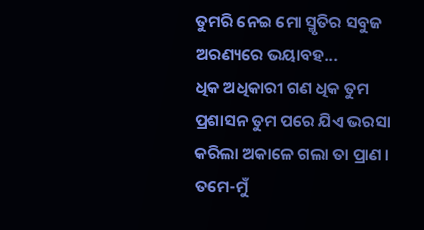ତୁମରି ନେଇ ମୋ ସ୍ମୃତିର ସବୁଜ ଅରଣ୍ୟରେ ଭୟାବହ...
ଧିକ ଅଧିକାରୀ ଗଣ ଧିକ ତୁମ ପ୍ରଶାସନ ତୁମ ପରେ ଯିଏ ଭରସା କରିଲା ଅକାଳେ ଗଲା ତା ପ୍ରାଣ ।
ତମେ-ମୁଁ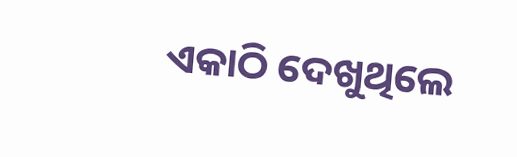ଏକାଠି ଦେଖୁଥିଲେ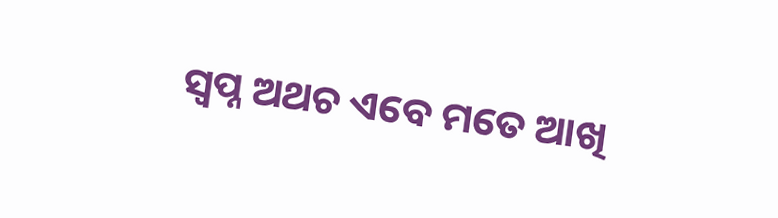ସ୍ୱପ୍ନ ଅଥଚ ଏବେ ମତେ ଆଖି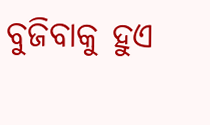ବୁଜିବାକୁ ହୁଏ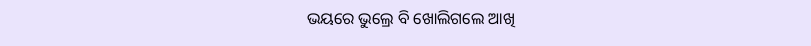ଭୟରେ ଭୁଲ୍ରେ ବି ଖୋଲିଗଲେ ଆଖି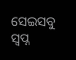ସେଇସବୁ ସ୍ୱପ୍ନ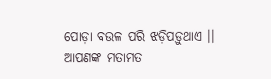ପୋଡ଼ା ବଉଳ ପରି ଝଡ଼ିପଡ଼ୁଥାଏ ।।
ଆପଣଙ୍କ ମତାମତ